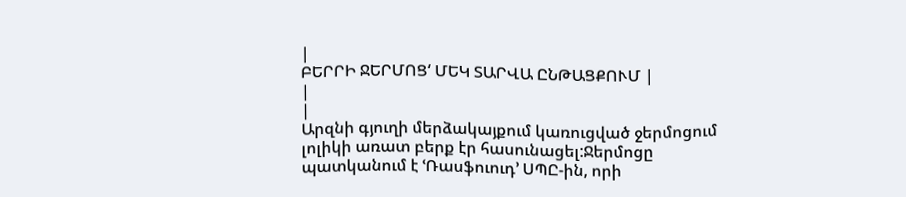|
ԲԵՐՐԻ ՋԵՐՄՈՑ‘ ՄԵԿ ՏԱՐՎԱ ԸՆԹԱՑՔՈՒՄ |
|
|
Արզնի գյուղի մերձակայքում կառուցված ջերմոցում լոլիկի առատ բերք էր հասունացել:Ջերմոցը պատկանում է ՙՌասֆուուդ՚ ՍՊԸ-ին, որի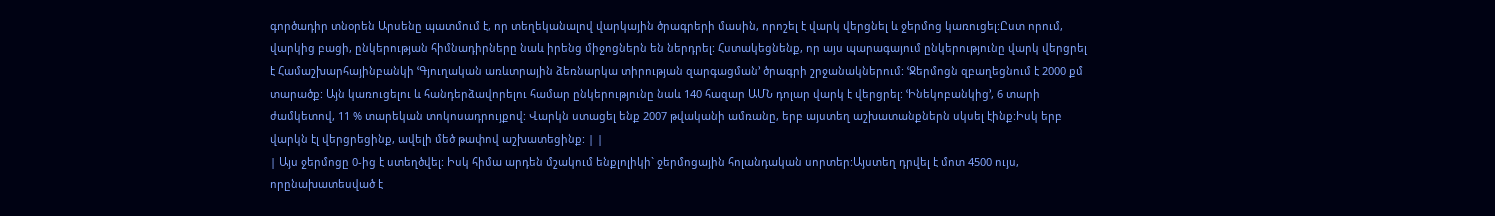գործադիր տնօրեն Արսենը պատմում է, որ տեղեկանալով վարկային ծրագրերի մասին, որոշել է վարկ վերցնել և ջերմոց կառուցել:Ըստ որում, վարկից բացի, ընկերության հիմնադիրները նաև իրենց միջոցներն են ներդրել: Հստակեցնենք, որ այս պարագայում ընկերությունը վարկ վերցրել է Համաշխարհայինբանկի ՙԳյուղական առևտրային ձեռնարկա տիրության զարգացման՚ ծրագրի շրջանակներում: ՙՋերմոցն զբաղեցնում է 2000 քմ տարածք: Այն կառուցելու և հանդերձավորելու համար ընկերությունը նաև 140 հազար ԱՄՆ դոլար վարկ է վերցրել: ՙԻնեկոբանկից՚, 6 տարի ժամկետով, 11 % տարեկան տոկոսադրույքով: Վարկն ստացել ենք 2007 թվականի ամռանը, երբ այստեղ աշխատանքներն սկսել էինք:Իսկ երբ վարկն էլ վերցրեցինք, ավելի մեծ թափով աշխատեցինք: | |
| Այս ջերմոցը 0-ից է ստեղծվել: Իսկ հիմա արդեն մշակում ենքլոլիկի` ջերմոցային հոլանդական սորտեր:Այստեղ դրվել է մոտ 4500 ույս, որընախատեսված է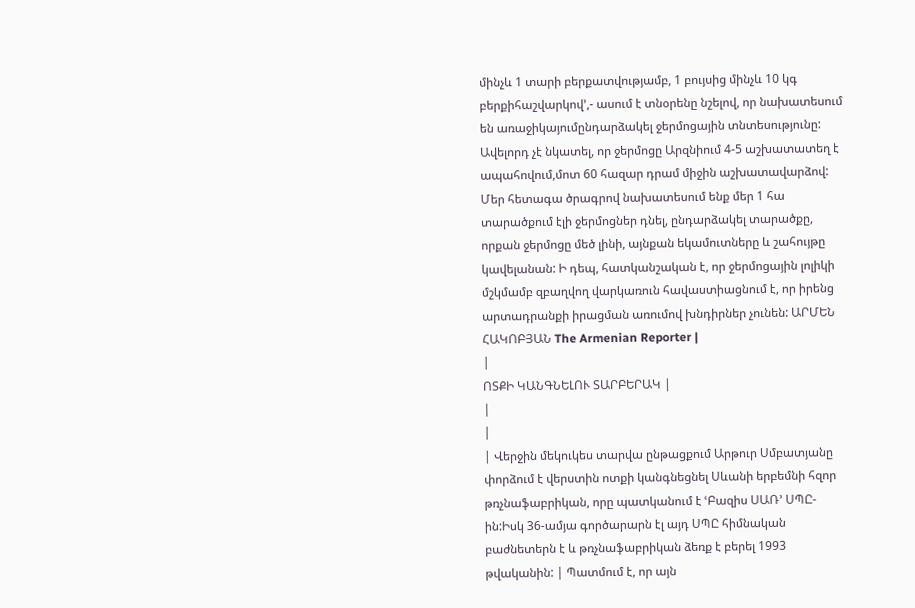մինչև 1 տարի բերքատվությամբ, 1 բույսից մինչև 10 կգ բերքիհաշվարկով՚,- ասում է տնօրենը նշելով, որ նախատեսում են առաջիկայումընդարձակել ջերմոցային տնտեսությունը:
Ավելորդ չէ նկատել, որ ջերմոցը Արզնիում 4-5 աշխատատեղ է ապահովում,մոտ 60 հազար դրամ միջին աշխատավարձով: Մեր հետագա ծրագրով նախատեսում ենք մեր 1 հա տարածքում էլի ջերմոցներ դնել, ընդարձակել տարածքը, որքան ջերմոցը մեծ լինի, այնքան եկամուտները և շահույթը կավելանան: Ի դեպ, հատկանշական է, որ ջերմոցային լոլիկի մշկմամբ զբաղվող վարկառուն հավաստիացնում է, որ իրենց արտադրանքի իրացման առումով խնդիրներ չունեն: ԱՐՄԵՆ ՀԱԿՈԲՅԱՆ The Armenian Reporter |
|
ՈՏՔԻ ԿԱՆԳՆԵԼՈՒ ՏԱՐԲԵՐԱԿ |
|
|
| Վերջին մեկուկես տարվա ընթացքում Արթուր Սմբատյանը փորձում է վերստին ոտքի կանգնեցնել Սևանի երբեմնի հզոր թռչնաֆաբրիկան, որը պատկանում է ՙԲազիս ՍԱՌ՚ ՍՊԸ-ին:Իսկ 36-ամյա գործարարն էլ այդ ՍՊԸ հիմնական բաժնետերն է և թռչնաֆաբրիկան ձեռք է բերել 1993 թվականին: | Պատմում է, որ այն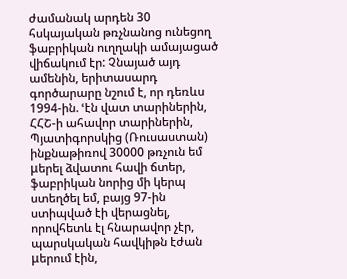ժամանակ արդեն 30 հսկայական թռչնանոց ունեցող ֆաբրիկան ուղղակի ամայացած վիճակում էր: Չնայած այդ ամենին, երիտասարդ գործարարը նշում է, որ դեռևս 1994-ին. ՙէն վատ տարիներին, ՀՀՇ-ի ահավոր տարիներին, Պյատիգորսկից (Ռուսաստան) ինքնաթիռով 30000 թռչուն եմ μերել ձվատու հավի ճտեր, ֆաբրիկան նորից մի կերպ ստեղծել եմ, բայց 97-ին ստիպված էի վերացնել, որովհետև էլ հնարավոր չէր, պարսկական հավկիթն էժան μերում էին,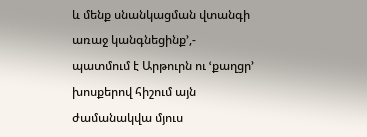և մենք սնանկացման վտանգի առաջ կանգնեցինք՚,- պատմում է Արթուրն ու ՙքաղցր՚ խոսքերով հիշում այն ժամանակվա մյուս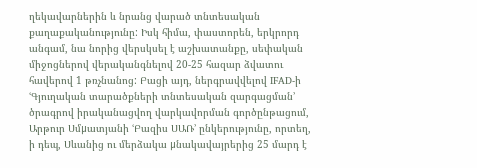ղեկավարներին և նրանց վարած տնտեսական քաղաքականությունը: Իսկ հիմա, փաստորեն, երկրորդ անգամ, նա նորից վերսկսել է աշխատանքը, սեփական միջոցներով վերականգնելով 20-25 հազար ձվատու հավերով 1 թռչնանոց: Բացի այդ, ներգրավվելով IFAD-ի ՙԳյուղական տարածքների տնտեսական զարգացման՚ ծրագրով իրականացվող վարկավորման գործընթացում, Արթուր Սմμատյանի ՙԲազիս ՍԱՌ՚ ընկերությունը, որտեղ, ի դեպ, Սևանից ու մերձակա μնակավայրերից 25 մարդ է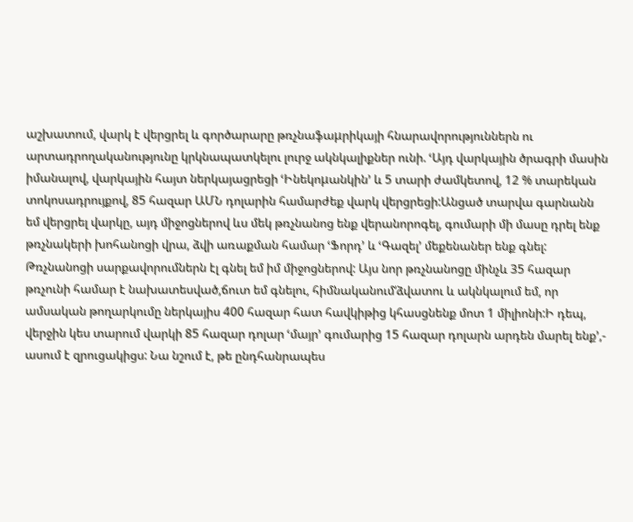աշխատում, վարկ է վերցրել և գործարարը թռչնաֆաμրիկայի հնարավորություններն ու արտադրողականությունը կրկնապատկելու լուրջ ակնկալիքներ ունի. ՙԱյդ վարկային ծրագրի մասին իմանալով, վարկային հայտ ներկայացրեցի ՙԻնեկոμանկին՚ և 5 տարի ժամկետով, 12 % տարեկան տոկոսադրույքով, 85 հազար ԱՄՆ դոլարին համարժեք վարկ վերցրեցի:Անցած տարվա գարնանն եմ վերցրել վարկը, այդ միջոցներով ևս մեկ թռչնանոց ենք վերանորոգել, գումարի մի մասը դրել ենք թռչնակերի խոհանոցի վրա, ձվի առաքման համար ՙՖորդ՚ և ՙԳազել՚ մեքենաներ ենք գնել: Թռչնանոցի սարքավորումներն էլ գնել եմ իմ միջոցներով: Այս նոր թռչնանոցը մինչև 35 հազար թռչունի համար է նախատեսված,ճուտ եմ գնելու, հիմնականում‘ձվատու և ակնկալում եմ, որ ամսական թողարկումը ներկայիս 400 հազար հատ հավկիթից կհասցնենք մոտ 1 միլիոնի:Ի դեպ, վերջին կես տարում վարկի 85 հազար դոլար ՙմայր՚ գումարից 15 հազար դոլարն արդեն մարել ենք՚,- ասում է զրուցակիցս: Նա նշում է, թե ընդհանրապես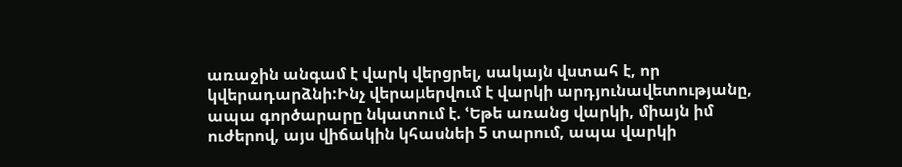առաջին անգամ է վարկ վերցրել, սակայն վստահ է, որ կվերադարձնի:Ինչ վերաμերվում է վարկի արդյունավետությանը, ապա գործարարը նկատում է. ՙԵթե առանց վարկի, միայն իմ ուժերով, այս վիճակին կհասնեի 5 տարում, ապա վարկի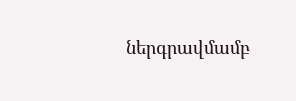ներգրավմամբ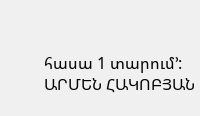հասա 1 տարում՚: ԱՐՄԵՆ ՀԱԿՈԲՅԱՆ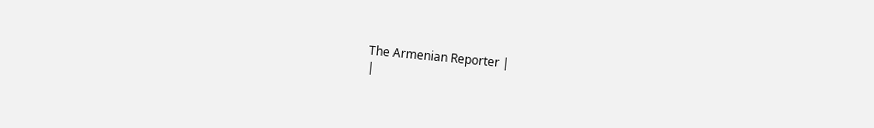The Armenian Reporter |
|